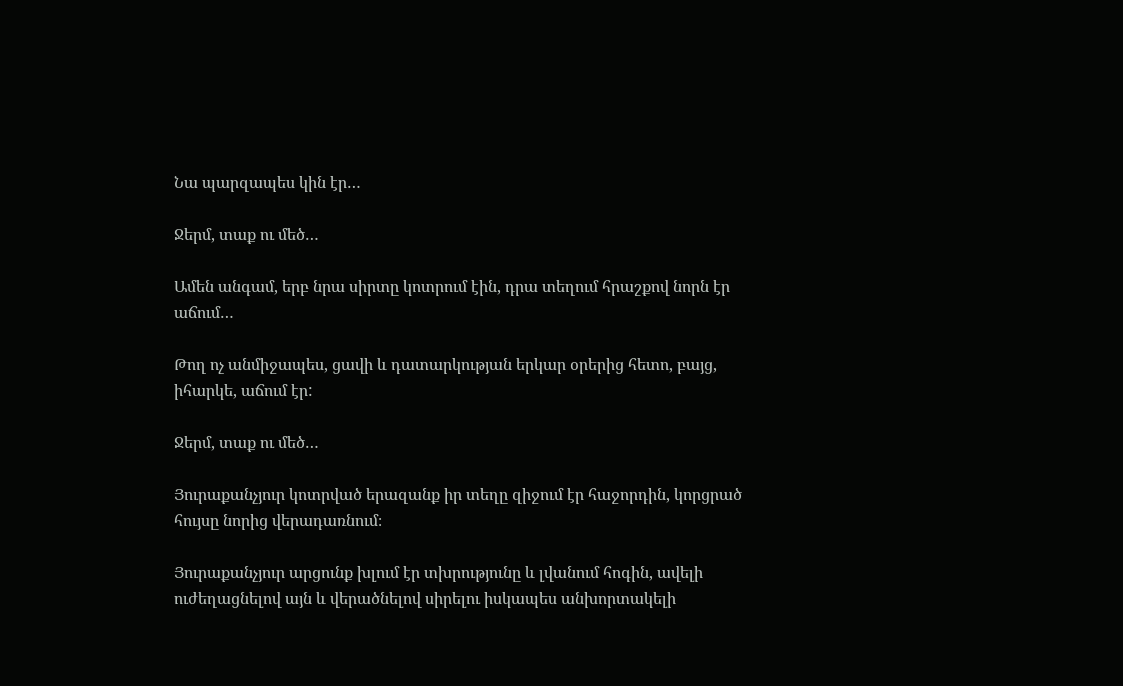Նա պարզապես կին էր…

Ջերմ, տաք ու մեծ…

Ամեն անգամ, երբ նրա սիրտը կոտրում էին, դրա տեղում հրաշքով նորն էր աճում…

Թող ոչ անմիջապես, ցավի և դատարկության երկար օրերից հետո, բայց, իհարկե, աճում էր:

Ջերմ, տաք ու մեծ…

Յուրաքանչյուր կոտրված երազանք իր տեղը զիջում էր հաջորդին, կորցրած հույսը նորից վերադառնում։

Յուրաքանչյուր արցունք խլում էր տխրությունը և լվանում հոգին, ավելի ուժեղացնելով այն և վերածնելով սիրելու իսկապես անխորտակելի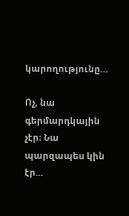կարողությունը…

Ոչ, նա գերմարդկային չէր։ Նա պարզապես կին էր…